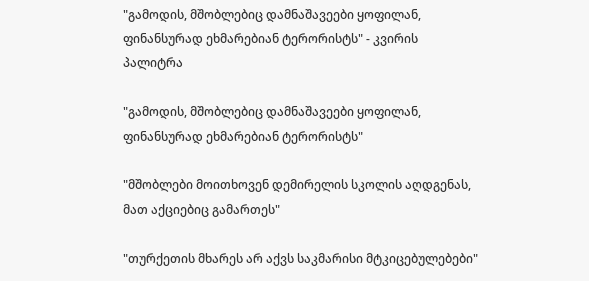"გამოდის, მშობლებიც დამნაშავეები ყოფილან, ფინანსურად ეხმარებიან ტერორისტს" - კვირის პალიტრა

"გამოდის, მშობლებიც დამნაშავეები ყოფილან, ფინანსურად ეხმარებიან ტერორისტს"

"მშობლები მოითხოვენ დემირელის სკოლის აღდგენას, მათ აქციებიც გამართეს"

"თურქეთის მხარეს არ აქვს საკმარისი მტკიცებულებები"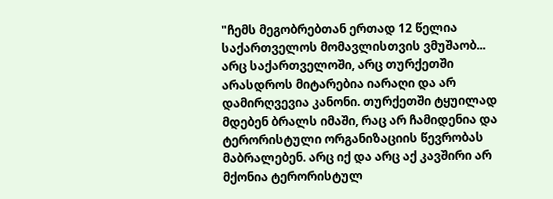"ჩემს მეგობრებთან ერთად 12 წელია საქართველოს მომავლისთვის ვმუშაობ... არც საქართველოში, არც თურქეთში არასდროს მიტარებია იარაღი და არ დამირღვევია კანონი. თურქეთში ტყუილად მდებენ ბრალს იმაში, რაც არ ჩამიდენია და ტერორისტული ორგანიზაციის წევრობას მაბრალებენ. არც იქ და არც აქ კავშირი არ მქონია ტერორისტულ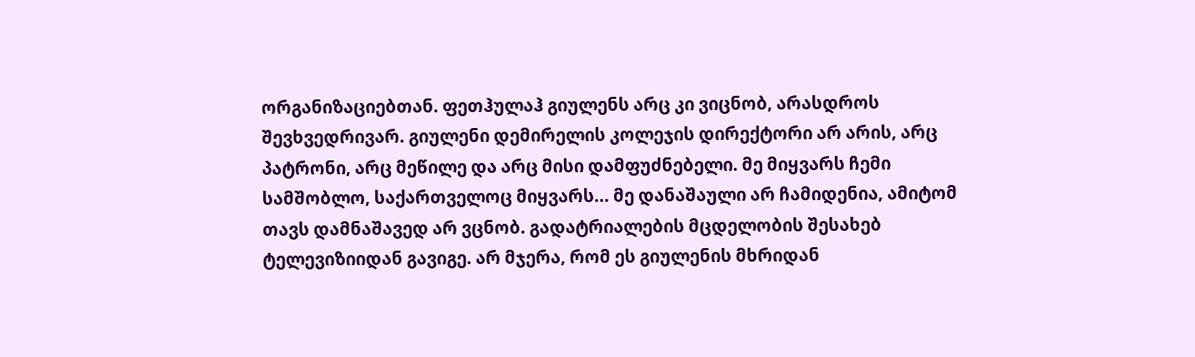ორგანიზაციებთან. ფეთჰულაჰ გიულენს არც კი ვიცნობ, არასდროს შევხვედრივარ. გიულენი დემირელის კოლეჯის დირექტორი არ არის, არც პატრონი, არც მეწილე და არც მისი დამფუძნებელი. მე მიყვარს ჩემი სამშობლო, საქართველოც მიყვარს... მე დანაშაული არ ჩამიდენია, ამიტომ თავს დამნაშავედ არ ვცნობ. გადატრიალების მცდელობის შესახებ ტელევიზიიდან გავიგე. არ მჯერა, რომ ეს გიულენის მხრიდან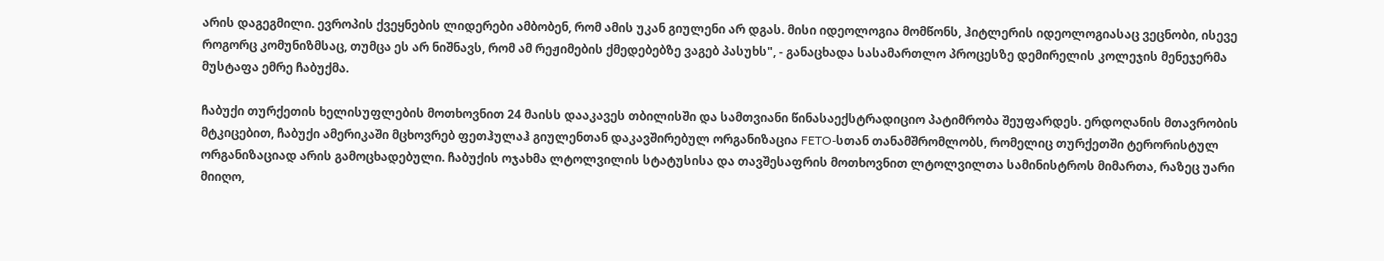არის დაგეგმილი. ევროპის ქვეყნების ლიდერები ამბობენ, რომ ამის უკან გიულენი არ დგას. მისი იდეოლოგია მომწონს, ჰიტლერის იდეოლოგიასაც ვეცნობი, ისევე როგორც კომუნიზმსაც, თუმცა ეს არ ნიშნავს, რომ ამ რეჟიმების ქმედებებზე ვაგებ პასუხს", - განაცხადა სასამართლო პროცესზე დემირელის კოლეჯის მენეჯერმა მუსტაფა ემრე ჩაბუქმა.

ჩაბუქი თურქეთის ხელისუფლების მოთხოვნით 24 მაისს დააკავეს თბილისში და სამთვიანი წინასაექსტრადიციო პატიმრობა შეუფარდეს. ერდოღანის მთავრობის მტკიცებით, ჩაბუქი ამერიკაში მცხოვრებ ფეთჰულაჰ გიულენთან დაკავშირებულ ორგანიზაცია FETO-სთან თანამშრომლობს, რომელიც თურქეთში ტერორისტულ ორგანიზაციად არის გამოცხადებული. ჩაბუქის ოჯახმა ლტოლვილის სტატუსისა და თავშესაფრის მოთხოვნით ლტოლვილთა სამინისტროს მიმართა, რაზეც უარი მიიღო,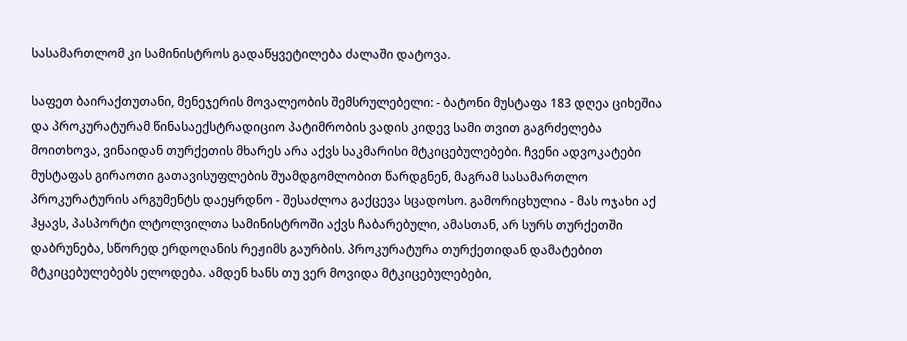სასამართლომ კი სამინისტროს გადაწყვეტილება ძალაში დატოვა.

საფეთ ბაირაქთუთანი, მენეჯერის მოვალეობის შემსრულებელი: - ბატონი მუსტაფა 183 დღეა ციხეშია და პროკურატურამ წინასაექსტრადიციო პატიმრობის ვადის კიდევ სამი თვით გაგრძელება მოითხოვა, ვინაიდან თურქეთის მხარეს არა აქვს საკმარისი მტკიცებულებები. ჩვენი ადვოკატები მუსტაფას გირაოთი გათავისუფლების შუამდგომლობით წარდგნენ, მაგრამ სასამართლო პროკურატურის არგუმენტს დაეყრდნო - შესაძლოა გაქცევა სცადოსო. გამორიცხულია - მას ოჯახი აქ ჰყავს, პასპორტი ლტოლვილთა სამინისტროში აქვს ჩაბარებული, ამასთან, არ სურს თურქეთში დაბრუნება, სწორედ ერდოღანის რეჟიმს გაურბის. პროკურატურა თურქეთიდან დამატებით მტკიცებულებებს ელოდება. ამდენ ხანს თუ ვერ მოვიდა მტკიცებულებები,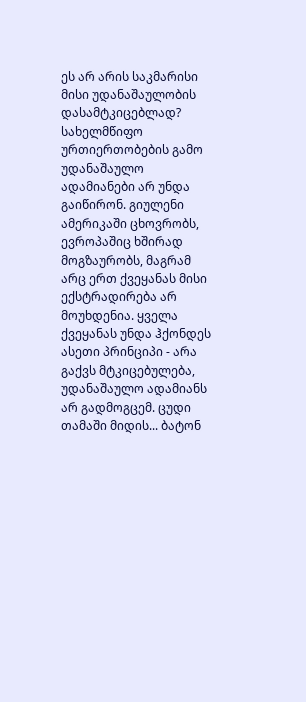ეს არ არის საკმარისი მისი უდანაშაულობის დასამტკიცებლად? სახელმწიფო ურთიერთობების გამო უდანაშაულო ადამიანები არ უნდა გაიწირონ. გიულენი ამერიკაში ცხოვრობს, ევროპაშიც ხშირად მოგზაურობს, მაგრამ არც ერთ ქვეყანას მისი ექსტრადირება არ მოუხდენია. ყველა ქვეყანას უნდა ჰქონდეს ასეთი პრინციპი - არა გაქვს მტკიცებულება, უდანაშაულო ადამიანს არ გადმოგცემ. ცუდი თამაში მიდის... ბატონ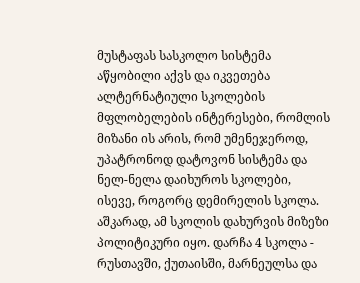მუსტაფას სასკოლო სისტემა აწყობილი აქვს და იკვეთება ალტერნატიული სკოლების მფლობელების ინტერესები, რომლის მიზანი ის არის, რომ უმენეჯეროდ, უპატრონოდ დატოვონ სისტემა და ნელ-ნელა დაიხუროს სკოლები, ისევე, როგორც დემირელის სკოლა. აშკარად, ამ სკოლის დახურვის მიზეზი პოლიტიკური იყო. დარჩა 4 სკოლა - რუსთავში, ქუთაისში, მარნეულსა და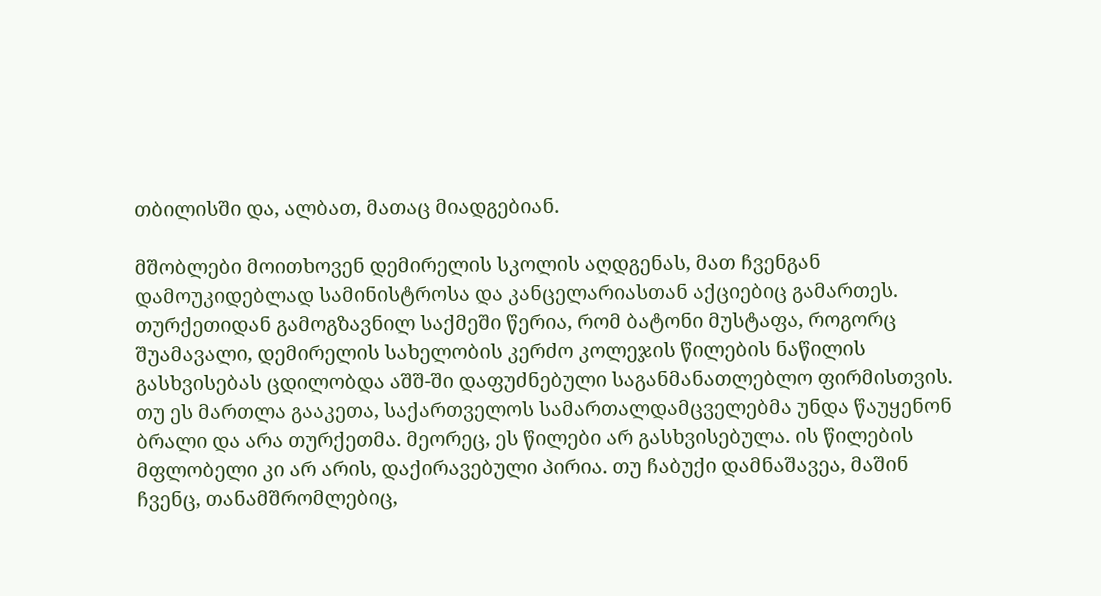თბილისში და, ალბათ, მათაც მიადგებიან.

მშობლები მოითხოვენ დემირელის სკოლის აღდგენას, მათ ჩვენგან დამოუკიდებლად სამინისტროსა და კანცელარიასთან აქციებიც გამართეს. თურქეთიდან გამოგზავნილ საქმეში წერია, რომ ბატონი მუსტაფა, როგორც შუამავალი, დემირელის სახელობის კერძო კოლეჯის წილების ნაწილის გასხვისებას ცდილობდა აშშ-ში დაფუძნებული საგანმანათლებლო ფირმისთვის. თუ ეს მართლა გააკეთა, საქართველოს სამართალდამცველებმა უნდა წაუყენონ ბრალი და არა თურქეთმა. მეორეც, ეს წილები არ გასხვისებულა. ის წილების მფლობელი კი არ არის, დაქირავებული პირია. თუ ჩაბუქი დამნაშავეა, მაშინ ჩვენც, თანამშრომლებიც,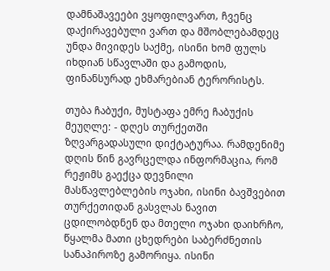დამნაშავეები ვყოფილვართ, ჩვენც დაქირავებული ვართ და მშობლებამდეც უნდა მივიდეს საქმე, ისინი ხომ ფულს იხდიან სწავლაში და გამოდის, ფინანსურად ეხმარებიან ტერორისტს.

თუბა ჩაბუქი, მუსტაფა ემრე ჩაბუქის მეუღლე: - დღეს თურქეთში ზღვარგადასული დიქტატურაა. რამდენიმე დღის წინ გავრცელდა ინფორმაცია, რომ რეჟიმს გაექცა დევნილი მასწავლებლების ოჯახი, ისინი ბავშვებით თურქეთიდან გასვლას ნავით ცდილობდნენ და მთელი ოჯახი დაიხრჩო, წყალმა მათი ცხედრები საბერძნეთის სანაპიროზე გამორიყა. ისინი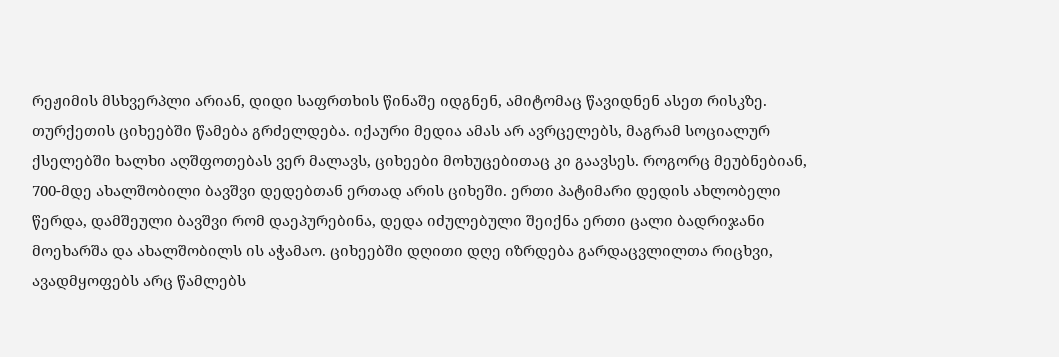რეჟიმის მსხვერპლი არიან, დიდი საფრთხის წინაშე იდგნენ, ამიტომაც წავიდნენ ასეთ რისკზე. თურქეთის ციხეებში წამება გრძელდება. იქაური მედია ამას არ ავრცელებს, მაგრამ სოციალურ ქსელებში ხალხი აღშფოთებას ვერ მალავს, ციხეები მოხუცებითაც კი გაავსეს. როგორც მეუბნებიან, 700-მდე ახალშობილი ბავშვი დედებთან ერთად არის ციხეში. ერთი პატიმარი დედის ახლობელი წერდა, დამშეული ბავშვი რომ დაეპურებინა, დედა იძულებული შეიქნა ერთი ცალი ბადრიჯანი მოეხარშა და ახალშობილს ის აჭამაო. ციხეებში დღითი დღე იზრდება გარდაცვლილთა რიცხვი, ავადმყოფებს არც წამლებს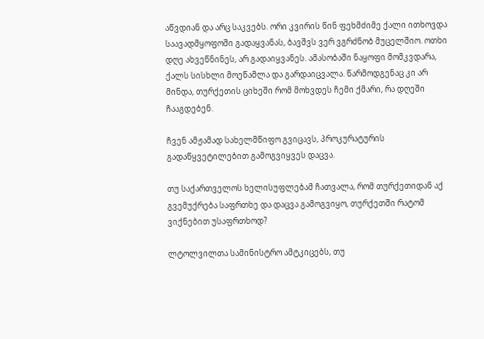აწვდიან და არც საკვებს. ორი კვირის წინ ფეხმძიმე ქალი ითხოვდა საავადმყოფოში გადაყვანას, ბავშვს ვერ ვგრძნობ მუცელშიო. ოთხი დღე ახვეწნინეს, არ გადაიყვანეს. ამასობაში ნაყოფი მომკვდარა, ქალს სისხლი მოეწამლა და გარდაიცვალა. წარმოდგენაც კი არ მინდა, თურქეთის ციხეში რომ მოხვდეს ჩემი ქმარი, რა დღეში ჩააგდებენ.

ჩვენ ამჟამად სახელმწიფო გვიცავს, პროკურატურის გადაწყვეტილებით გამოგვიყვეს დაცვა.

თუ საქართველოს ხელისუფლებამ ჩათვალა, რომ თურქეთიდან აქ გვემუქრება საფრთხე და დაცვა გამოგვიყო, თურქეთში რატომ ვიქნებით უსაფრთხოდ?

ლტოლვილთა სამინისტრო ამტკიცებს, თუ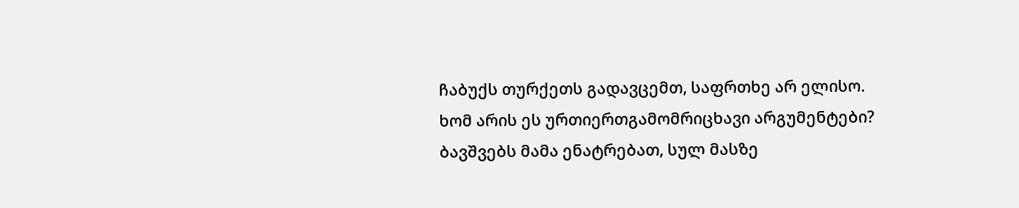ჩაბუქს თურქეთს გადავცემთ, საფრთხე არ ელისო. ხომ არის ეს ურთიერთგამომრიცხავი არგუმენტები? ბავშვებს მამა ენატრებათ, სულ მასზე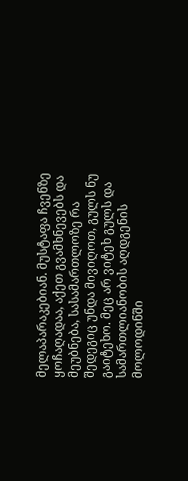მელაპარაკებიან. მუსტაფა ჩვენზე ყოჩაღადაა, აქეთ გვამხნევებს და მეუბნება, სასამართლოზე რა შედეგიც უნდა მივიღოთ, გულს ნუ გაიტეხო. მეც არ ვიტეხ გულს და სამართლიანობის აღდგენის მოლოდინში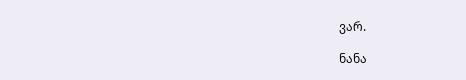ვარ.

ნანა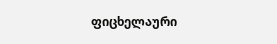ფიცხელაური